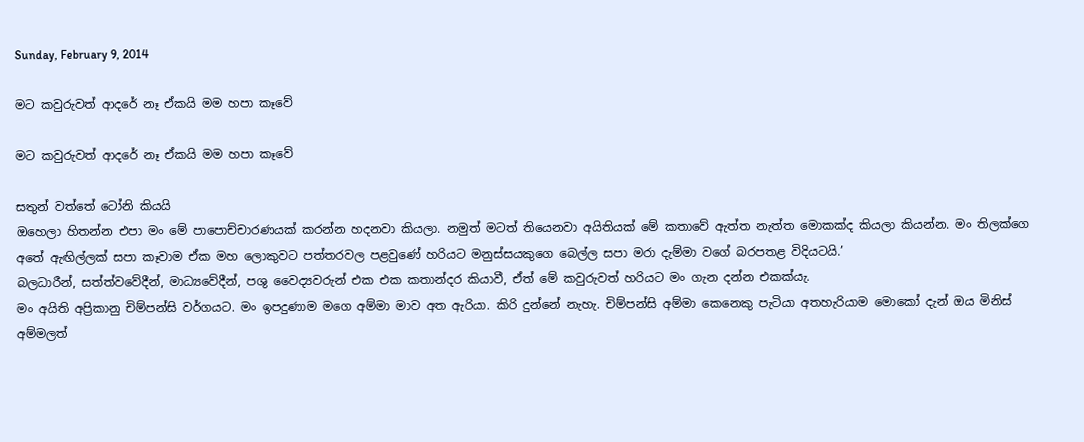Sunday, February 9, 2014

මට කවුරුවත් ආදරේ නෑ ඒකයි මම හපා කෑවේ

මට කවුරුවත් ආදරේ නෑ ඒකයි මම හපා කෑවේ

සතුන් වත්තේ ටෝනි කියයි
ඔහෙලා හිතන්න එපා මං මේ ‍පාපොච්චාරණයක් කරන්න හදනවා කියලා. නමුත් මටත් තියෙනවා අයිතියක් මේ කතාවේ ඇත්ත නැත්ත මොකක්ද කියලා කියන්න. මං තිලක්ගෙ අතේ ඇඟිල්ලක් සපා කෑවාම ඒක මහ ලොකුවට පත්තරවල පළවුණේ හරියට මනුස්සයකුගෙ බෙල්ල සපා මරා දැම්මා වගේ බරපතළ විදියටයි.’
බලධාරීන්, සත්ත්වවේදීන්, මාධ්‍යවේදීන්, පශු වෛද්‍යවරුන් එක එක කතාන්දර කියාවී, ඒත් මේ කවුරුවත් හරියට මං ගැන දන්න එකක්යැ.
මං අයිති අප්‍රිකානු චිම්පන්සි වර්ගයට. මං ඉපදුණාම මගෙ අම්මා මාව අත ඇරියා. කිරි දුන්නේ නැහැ. චිම්පන්සි අම්මා කෙනෙකු පැටියා අතහැරියාම මොකෝ දැන් ඔය මිනිස් අම්මලත්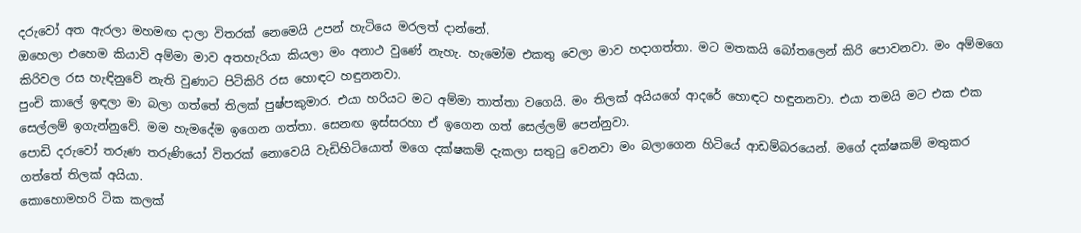දරුවෝ අත ඇරලා මහමඟ දාලා විතරක් නෙමෙයි උපන් හැටියෙ මරලත් දාන්නේ.
ඔහෙලා එහෙම කියාවි අම්මා මාව අතහැරියා කියලා මං අනාථ වුණේ නැහැ. හැමෝම එකතු වෙලා මාව හදාගත්තා. මට මතකයි බෝතලෙන් කිරි පොවනවා. මං අම්මගෙ කිරිවල රස හැඳිනුවේ නැති වුණාට පිටිකිරි රස හොඳට හඳුනනවා.
පුංචි කාලේ ඉඳලා මා බලා ගත්තේ තිලක් පුෂ්පකුමාර. එයා හරියට මට අම්මා තාත්තා වගෙයි. මං තිලක් අයියගේ ආදරේ හොඳට හඳුනනවා. එයා තමයි මට එක එක සෙල්ලම් ඉගැන්නුවේ. මම හැමදේම ඉගෙන ගත්තා. සෙනඟ ඉස්සරහා ඒ ඉගෙන ගත් සෙල්ලම් පෙන්නුවා.
පොඩි දරුවෝ තරුණ තරුණියෝ විතරක් නොවෙයි වැඩිහිටියොත් මගෙ දක්ෂකම් දැකලා සතුටු වෙනවා මං බලාගෙන හිටියේ ආඩම්බරයෙන්. මගේ දක්ෂකම් මතුකර ගත්තේ තිලක් අයියා.
කොහොමහරි ටික කලක්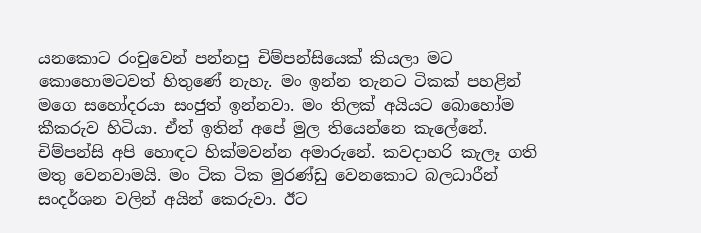යනකොට රංචුවෙන් පන්නපු චිම්පන්සියෙක් කියලා මට කොහොමටවත් හිතුණේ නැහැ. මං ඉන්න තැනට ටිකක් පහළින් මගෙ සහෝදරයා සංජුත් ඉන්නවා. මං තිලක් අයියට බොහෝම කීකරුව හිටියා. ඒත් ඉතින් අපේ මුල තියෙන්නෙ කැලේනේ. චිම්පන්සි අපි හොඳට හික්මවන්න අමාරුනේ. කවදාහරි කැලෑ ගති මතු වෙනවාමයි. මං ටික ටික මුරණ්ඩු වෙනකොට බලධාරීන් සංදර්ශන වලින් අයින් කෙරුවා. ඊට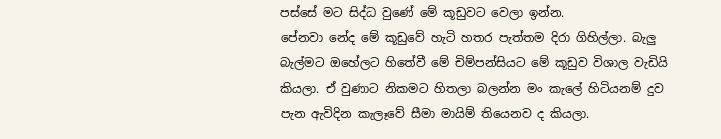පස්සේ මට සිද්ධ වුණේ මේ කූඩුවට වෙලා ඉන්න.
පේනවා නේද මේ කූඩුවේ හැටි හතර පැත්තම දිරා ගිහිල්ලා. බැලු බැල්මට ඔහේලට හිතේවී මේ චිම්පන්සියට මේ කූඩුව විශාල වැඩියි කියලා. ඒ වුණාට නිකමට හිතලා බලන්න මං කැලේ හිටියනම් දුව පැන ඇවිදින කැලෑවේ සීමා මායිම් තියෙනව ද කියලා.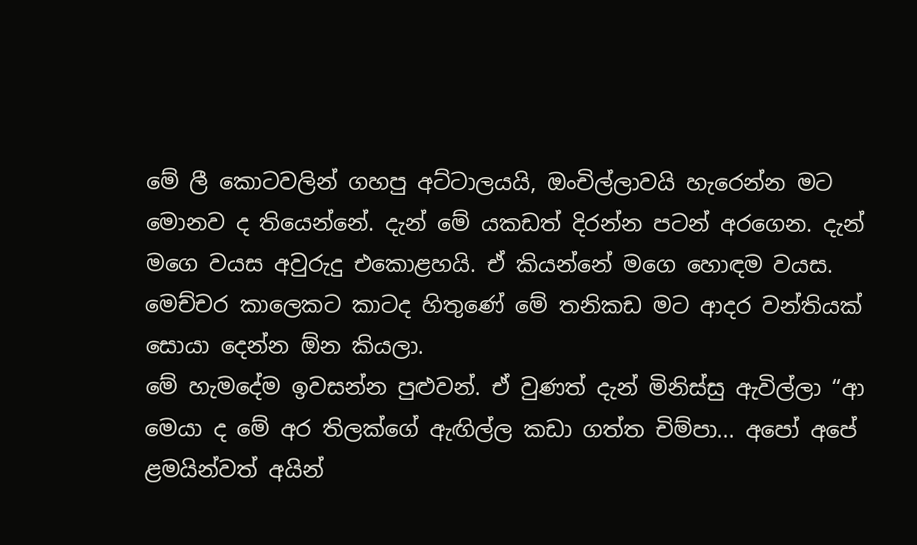මේ ලී කොටවලින් ගහපු අට්ටාලයයි, ඔංචිල්ලාවයි හැරෙන්න මට මොනව ද තියෙන්නේ. දැන් මේ යකඩත් දිරන්න පටන් අරගෙන. දැන් මගෙ වයස අවුරුදු එකොළහයි. ඒ කියන්නේ මගෙ හොඳම වයස. මෙච්චර කාලෙකට කාටද හිතුණේ මේ තනිකඩ මට ආදර වන්තියක් සොයා දෙන්න ඕන කියලා.
මේ හැමදේම ඉවසන්න පුළුවන්. ඒ වුණත් දැන් මිනිස්සු ඇවිල්ලා “ආ මෙයා ද මේ අර තිලක්ගේ ඇඟිල්ල කඩා ගත්ත චිම්පා... අපෝ අපේ ළමයින්වත් අයින්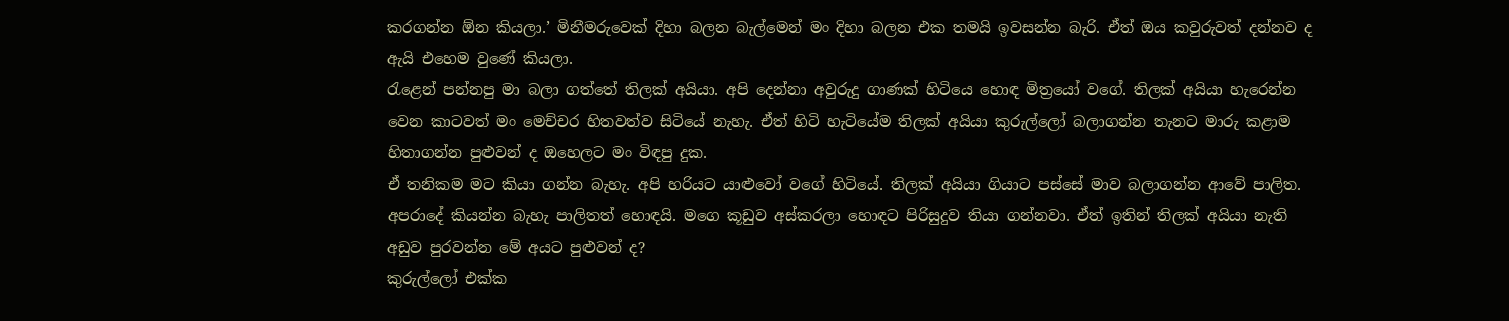කරගන්න ඕන කියලා.’ මිනීමරුවෙක් දිහා බලන බැල්මෙන් මං දිහා බලන එක තමයි ඉවසන්න බැරි. ඒත් ඔය කවුරුවත් දන්නව ද ඇයි එහෙම වුණේ කියලා.
රැළෙන් පන්නපු මා බලා ගත්තේ තිලක් අයියා. අපි දෙන්නා අවුරුදු ගාණක් හිටියෙ හොඳ මිත්‍රයෝ වගේ. තිලක් අයියා හැරෙන්න වෙන කාටවත් මං මෙච්චර හිතවත්ව සිටියේ නැහැ. ඒත් හිටි හැටියේම තිලක් අයියා කුරුල්ලෝ බලාගන්න තැනට මාරු කළාම හිතාගන්න පුළුවන් ද ඔහෙලට මං විඳපු දුක.
ඒ තනිකම මට කියා ගන්න බැහැ. අපි හරියට යාළුවෝ වගේ හිටියේ. තිලක් අයියා ගියාට පස්සේ මාව බලාගන්න ආවේ පාලිත. අපරාදේ කියන්න බැහැ පාලිතත් හොඳයි. මගෙ කූඩුව අස්කරලා හොඳට පිරිසුදුව තියා ගන්නවා. ඒත් ඉතින් තිලක් අයියා නැති අඩුව පුරවන්න මේ අයට පුළුවන් ද?
කුරුල්ලෝ එක්ක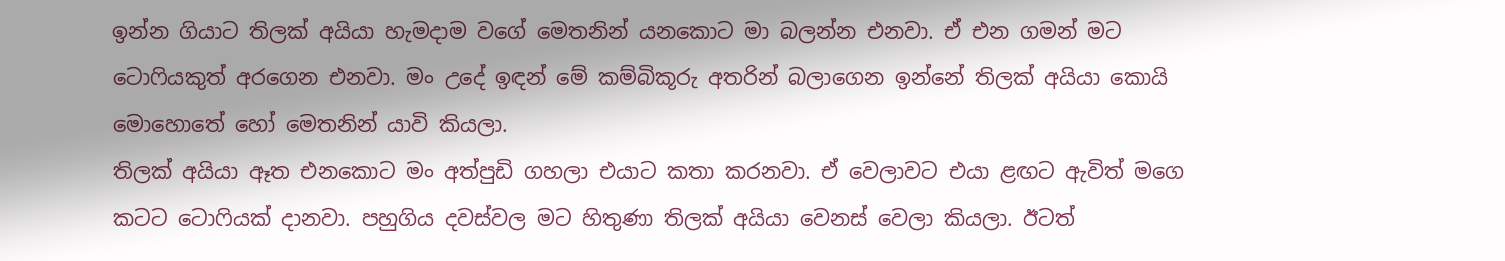ඉන්න ගියාට තිලක් අයියා හැමදාම වගේ මෙතනින් යනකොට මා බලන්න එනවා. ඒ එන ගමන් මට ටොෆියකුත් අරගෙන එනවා. මං උදේ ඉඳන් මේ කම්බිකූරු අතරින් බලාගෙන ඉන්නේ තිලක් අයියා කොයි මොහොතේ හෝ මෙතනින් යාවි කියලා.
තිලක් අයියා ඈත එනකොට මං අත්පුඩි ගහලා එයාට කතා කරනවා. ඒ වෙලාවට එයා ළඟට ඇවිත් මගෙ කටට ටොෆියක් දානවා. පහුගිය දවස්වල මට හිතුණා තිලක් අයියා වෙනස් වෙලා කියලා. ඊටත්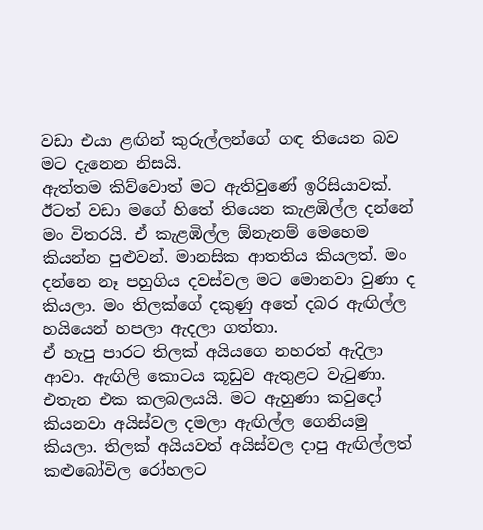වඩා එයා ළඟින් කුරුල්ලන්ගේ ගඳ තියෙන බව මට දැනෙන නිසයි.
ඇත්තම කිව්වොත් මට ඇතිවුණේ ඉරිසියාවක්. ඊටත් වඩා මගේ හිතේ තියෙන කැළඹිල්ල දන්නේ මං විතරයි. ඒ කැළඹිල්ල ඕනැනම් මෙහෙම කියන්න පුළුවන්. මානසික ආතතිය කියලත්. මං දන්නෙ නෑ පහුගිය දවස්වල මට මොනවා වුණා ද කියලා. මං තිලක්ගේ දකුණු අතේ දබර ඇඟිල්ල හයියෙන් හපලා ඇදලා ගත්තා.
ඒ හැපු පාරට තිලක් අයියගෙ නහරත් ඇදිලා ආවා. ඇඟිලි කොටය කූඩුව ඇතුළට වැටුණා. එතැන එක කලබලයයි. මට ඇහුණා කවුදෝ කියනවා අයිස්වල දමලා ඇඟිල්ල ගෙනියමු කියලා. තිලක් අයියවත් අයිස්වල දාපු ඇඟිල්ලත් කළුබෝවිල රෝහලට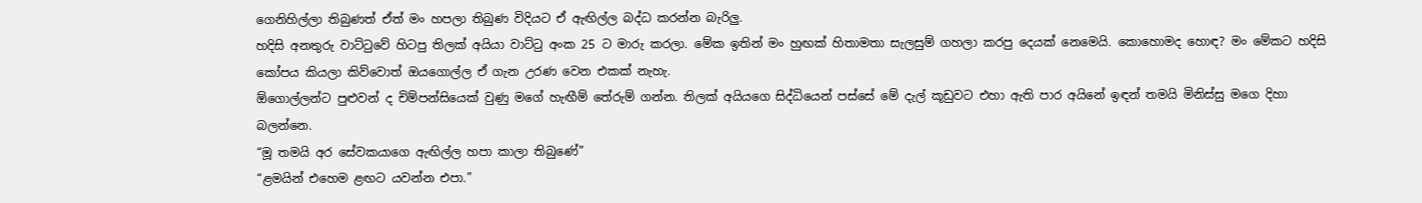ගෙනිහිල්ලා තිබුණත් ඒත් මං හපලා තිබුණ විදියට ඒ ඇඟිල්ල බද්ධ කරන්න බැරිලු.
හදිසි අනතුරු වාට්ටුවේ හිටපු තිලක් අයියා වාට්ටු අංක 25 ට මාරු කරලා. මේක ඉතින් මං හුඟක් හිතාමතා සැලසුම් ගහලා කරපු දෙයක් නෙමෙයි. කොහොමද හොඳ? මං මේකට හදිසි කෝපය කියලා කිව්වොත් ඔයගොල්ල ඒ ගැන උරණ වෙන එකක් නැහැ.
ඕගොල්ලන්ට පුළුවන් ද චිම්පන්සියෙක් වුණු මගේ හැඟීම් තේරුම් ගන්න. තිලක් අයියගෙ සිද්ධියෙන් පස්සේ මේ දැල් කූඩුවට එහා ඇති පාර අයිනේ ඉඳන් තමයි මිනිස්සු මගෙ දිහා බලන්නෙ.
“මූ තමයි අර සේවකයාගෙ ඇඟිල්ල හපා කාලා තිබුණේ”
“ළමයින් එහෙම ළඟට යවන්න එපා.”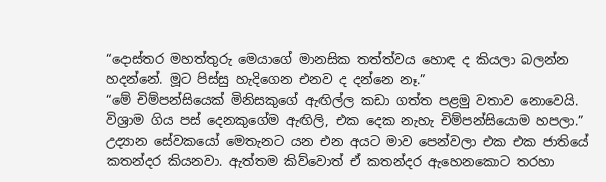“දොස්තර මහත්තුරු මෙයාගේ මානසික තත්ත්වය හොඳ ද කියලා බලන්න හදන්නේ. මූට පිස්සු හැදිගෙන එනව ද දන්නෙ නෑ.”
“මේ චිම්පන්සියෙක් මිනිසකුගේ ඇඟිල්ල කඩා ගත්ත පළමු වතාව නොවෙයි. විශ්‍රාම ගිය පස් දෙනකුගේම ඇඟිලි, එක දෙක නැහැ චිම්පන්සියොම හපලා.”
උද්‍යාන සේවකයෝ මෙතැනට යන එන අයට මාව පෙන්වලා එක එක ජාතියේ කතන්දර කියනවා. ඇත්තම කිව්වොත් ඒ කතන්දර ඇහෙනකොට තරහා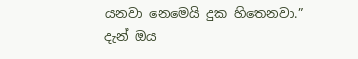යනවා නෙමෙයි දුක හිතෙනවා.”
දැන් ඔය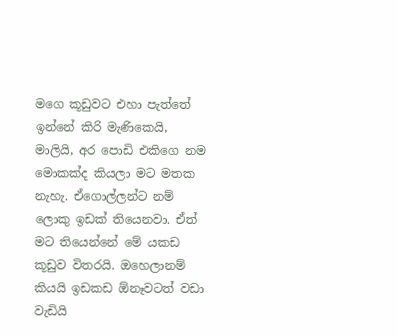මගෙ කූඩුවට එහා පැත්තේ ඉන්නේ කිරි මැණිකෙයි, මාලියි, අර පොඩි එකිගෙ නම මොකක්ද කියලා මට මතක නැහැ. ඒගොල්ලන්ට නම් ලොකු ඉඩක් තියෙනවා. ඒත් මට තියෙන්නේ මේ යකඩ කූඩුව විතරයි. ඔහෙලානම් කියයි ඉඩකඩ ඕනෑවටත් වඩා වැඩියි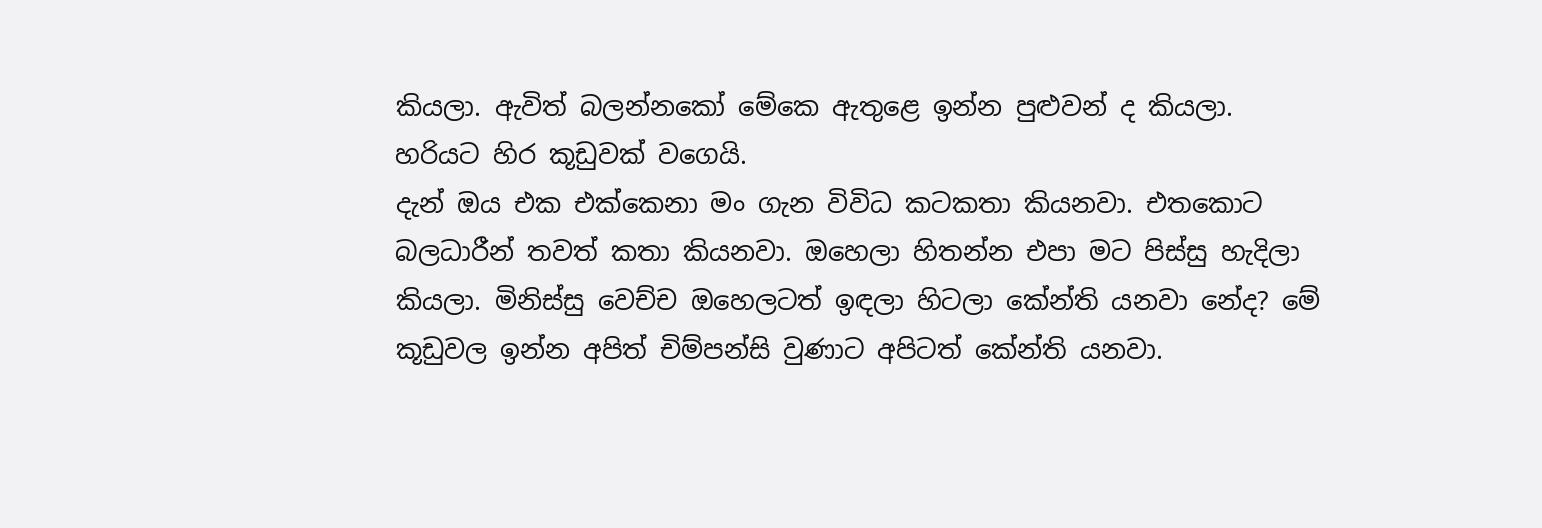කියලා. ඇවිත් බලන්නකෝ මේකෙ ඇතුළෙ ඉන්න පුළුවන් ද කියලා. හරියට හිර කූඩුවක් වගෙයි.
දැන් ඔය එක එක්කෙනා මං ගැන විවිධ කටකතා කියනවා. එතකොට බලධාරීන් තවත් කතා කියනවා. ඔහෙලා හිතන්න එපා මට පිස්සු හැදිලා කියලා. මිනිස්සු වෙච්ච ඔහෙලටත් ඉඳලා හිටලා කේන්ති යනවා නේද? මේ කූඩුවල ඉන්න අපිත් චිම්පන්සි වුණාට අපිටත් කේන්ති යනවා.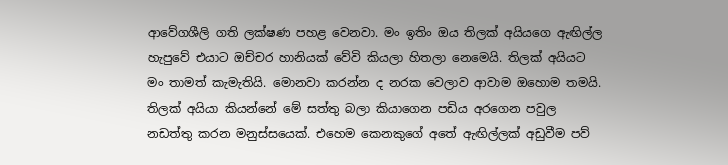ආවේගශීලි ගති ලක්ෂණ පහළ වෙනවා. මං ඉතිං ඔය තිලක් අයියගෙ ඇඟිල්ල හැපුවේ එයාට ඔච්චර හානියක් වේවි කියලා හිතලා නෙමෙයි. තිලක් අයියට මං තාමත් කැමැතියි. මොනවා කරන්න ද නරක වෙලාව ආවාම ඔහොම තමයි.
තිලක් අයියා කියන්නේ මේ සත්තු බලා කියාගෙන පඩිය අරගෙන පවුල නඩත්තු කරන මනුස්සයෙක්. එහෙම කෙනකුගේ අතේ ඇඟිල්ලක් අඩුවීම පව්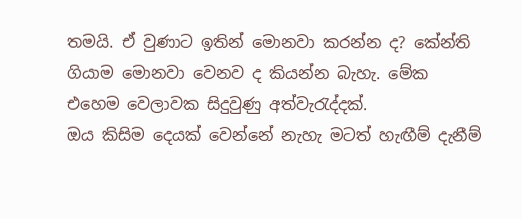තමයි. ඒ වුණාට ඉතින් මොනවා කරන්න ද? කේන්ති ගියාම මොනවා වෙනව ද කියන්න බැහැ. මේක එහෙම වෙලාවක සිදුවුණු අත්වැරැද්දක්.
ඔය කිසිම දෙයක් වෙන්නේ නැහැ මටත් හැඟීම් දැනීම්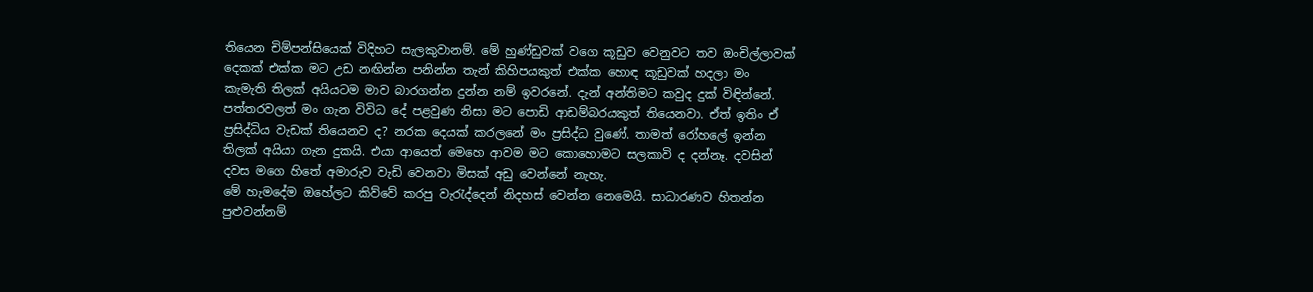තියෙන චිම්පන්සියෙක් විදිහට සැලකුවානම්. මේ හුණ්ඩුවක් වගෙ කූඩුව වෙනුවට තව ඔංචිල්ලාවක් දෙකක් එක්ක මට උඩ නඟින්න පනින්න තැන් කිහිපයකුත් එක්ක හොඳ කූඩුවක් හදලා මං කැමැති තිලක් අයියටම මාව බාරගන්න දුන්න නම් ඉවර‍නේ. දැන් අන්තිමට කවුද දුක් විඳින්නේ.
පත්තරවලත් මං ගැන විවිධ දේ පළවුණ නිසා මට පොඩි ආඩම්බරයකුත් තියෙනවා. ඒත් ඉතිං ඒ ප්‍රසිද්ධිය වැඩක් තියෙනව ද? නරක දෙයක් කරලනේ මං ප්‍රසිද්ධ වුණේ. තාමත් රෝහලේ ඉන්න තිලක් අයියා ගැන දුකයි. එයා ආයෙත් මෙහෙ ආවම මට කොහොමට සලකාවි ද දන්නෑ. දවසින් දවස මගෙ හිතේ අමාරුව වැඩි වෙනවා මිසක් අඩු වෙන්නේ නැහැ.
මේ හැමදේම ඔහේලට කිව්වේ කරපු වැරැද්දෙන් නිදහස් වෙන්න නෙමෙයි. සාධාරණව හිතන්න පුළුවන්නම්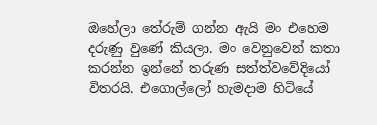ඔහේලා තේරුම් ගන්න ඇයි මං එහෙම දරුණු වුණේ කියලා. මං වෙනුවෙන් කතා කරන්න ඉන්නේ තරුණ සත්ත්වවේදියෝ විතරයි. එගොල්ලෝ හැමදාම හිටියේ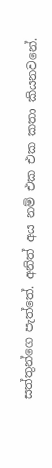සත්තුන්ගෙ පැත්තේ. අනිත් අය නම් එක එක කතා කියනවනේ.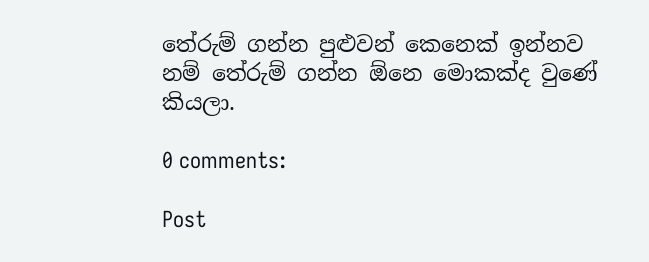තේරුම් ගන්න පුළුවන් කෙනෙක් ඉන්නව නම් තේරුම් ගන්න ඕනෙ මොකක්ද වුණේ කියලා.

0 comments:

Post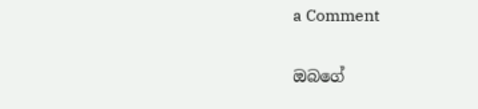a Comment

ඔබගේ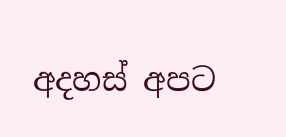අදහස් අපට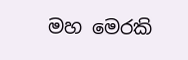මහ මෙරකි